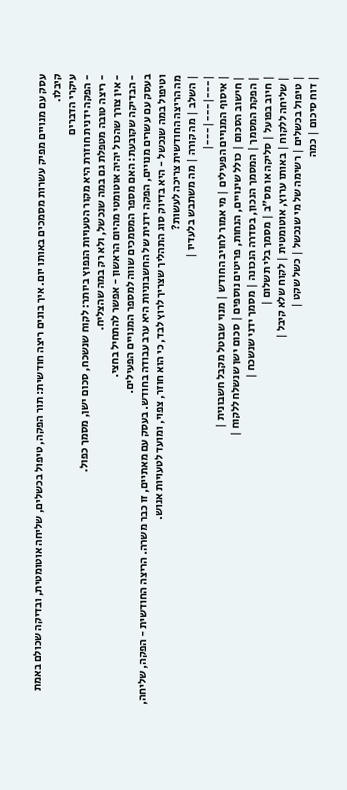עסק עם מנויים מפיק עשרות מסמכים באותו יום. איך בונים ריצה חודשית: תור הפקה, טיפול בכשלים, שליחה אוטומטית, ובדיקה שכולם באמת קיבלו.
עיקרי הדברים
- הפקה ידנית חוזרת היא מקור הטעויות הנפוץ ביותר: לקוח שנשכח, סכום ישן, מסמך כפול.
- ריצה טובה מטפלת גם במה שנכשל, ולא רק במה שהצליח.
- אין צורך שהכול יהיה אוטומטי מהיום הראשון - אפשר להתחיל בחצי.
- הבדיקה שקובעת: האם מספר המסמכים שווה למספר המנויים הפעילים.
בעסק עם עשרים מנויים, הפקה ידנית של החשבוניות היא ערב עבודה בחודש. בעסק עם מאתיים, זו כבר משרה. הריצה החודשית - הפקה, שליחה, וטיפול במה שנכשל - היא בדיוק סוג התהליך שצריך לרוץ לבד, כי הוא חוזר, צפוי, ומועד לטעויות אנוש.
מה הריצה החודשית צריכה לעשות?
| השלב | מה קורה | מה משתבש בלעדיו |
|---|---|---|
| איסוף המנויים הפעילים | מי אמור לחויב החודש | מנוי שבוטל מקבל חשבונית |
| חישוב הסכום | כולל שינויים, הנחות, פריטים נוספים | סכום ישן שנשלח ללקוח |
| הפקת המסמך | המסמך הנכון, בסדרה הנכונה | מסמך ידני שנשכח |
| חיוב בפועל | סליקה או מס"ב | מסמך בלי תשלום |
| שליחה ללקוח | באותו ערוץ, אוטומטית | לקוח שלא קיבל |
| טיפול בכשלים | רשימה של מי שנכשל | כשל שקט |
| דוח סיכום | כמה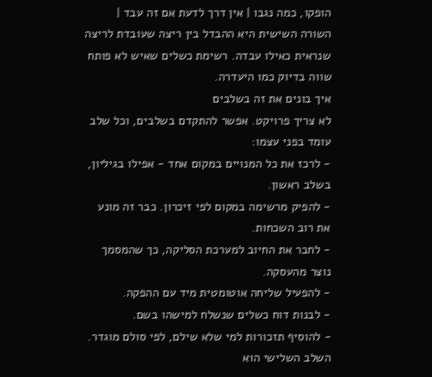הופקו, כמה נגבו | אין דרך לדעת אם זה עבד |
השורה השישית היא ההבדל בין ריצה שעובדת לריצה שנראית כאילו עבדה. רשימת כשלים שאיש לא פותח שווה בדיוק כמו היעדרה.
איך בונים את זה בשלבים
לא צריך פרויקט. אפשר להתקדם בשלבים, וכל שלב עומד בפני עצמו:
- לרכז את כל המנויים במקום אחד - אפילו בגיליון, בשלב ראשון.
- להפיק מרשימה במקום לפי זיכרון. כבר זה מונע את רוב השכחות.
- לחבר את החיוב למערכת הסליקה, כך שהמסמך נוצר מהעסקה.
- להפעיל שליחה אוטומטית מיד עם ההפקה.
- לבנות דוח כשלים שנשלח למישהו בשם.
- להוסיף תזכורות למי שלא שילם, לפי סולם מוגדר.
השלב השלישי הוא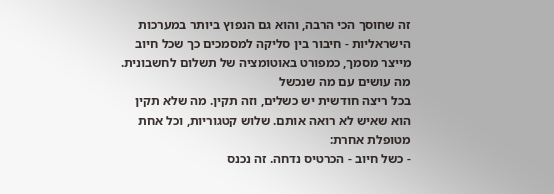זה שחוסך הכי הרבה, והוא גם הנפוץ ביותר במערכות הישראליות - חיבור בין סליקה למסמכים כך שכל חיוב מייצר מסמך, כמפורט באוטומציה של תשלום לחשבונית.
מה עושים עם מה שנכשל
בכל ריצה חודשית יש כשלים, וזה תקין. מה שלא תקין הוא שאיש לא רואה אותם. שלוש קטגוריות, וכל אחת מטופלת אחרת:
- כשל חיוב - הכרטיס נדחה. זה נכנס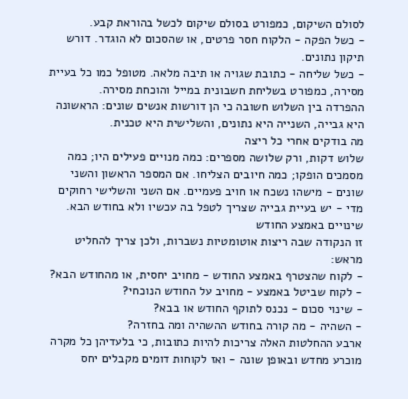לסולם השיקום, כמפורט בסולם שיקום לכשל בהוראת קבע.
- כשל הפקה - הלקוח חסר פרטים, או שהסכום לא הוגדר. דורש תיקון נתונים.
- כשל שליחה - כתובת שגויה או תיבה מלאה. מטופל כמו כל בעיית מסירה, כמפורט בשליחת חשבונית במייל והוכחת מסירה.
ההפרדה בין השלוש חשובה כי הן דורשות אנשים שונים: הראשונה היא גבייה, השנייה היא נתונים, והשלישית היא טכנית.
מה בודקים אחרי כל ריצה
שלוש דקות, ורק שלושה מספרים: כמה מנויים פעילים היו; כמה מסמכים הופקו; כמה חיובים הצליחו. אם המספר הראשון והשני שונים - מישהו נשכח או חויב פעמיים. אם השני והשלישי רחוקים מדי - יש בעיית גבייה שצריך לטפל בה עכשיו ולא בחודש הבא.
שינויים באמצע החודש
זו הנקודה שבה ריצות אוטומטיות נשברות, ולכן צריך להחליט מראש:
- לקוח שהצטרף באמצע החודש - מחויב יחסית, או מהחודש הבא?
- לקוח שביטל באמצע - מחויב על החודש הנוכחי?
- שינוי סכום - נכנס לתוקף החודש או בבא?
- השהיה - מה קורה בחודש ההשהיה ומה בחזרה?
ארבע ההחלטות האלה צריכות להיות כתובות, כי בלעדיהן כל מקרה מוכרע מחדש ובאופן שונה - ואז לקוחות דומים מקבלים יחס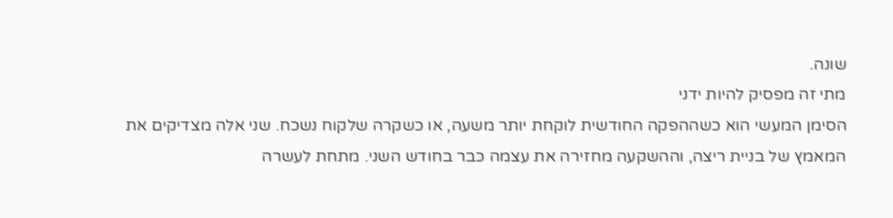שונה.
מתי זה מפסיק להיות ידני
הסימן המעשי הוא כשההפקה החודשית לוקחת יותר משעה, או כשקרה שלקוח נשכח. שני אלה מצדיקים את המאמץ של בניית ריצה, וההשקעה מחזירה את עצמה כבר בחודש השני. מתחת לעשרה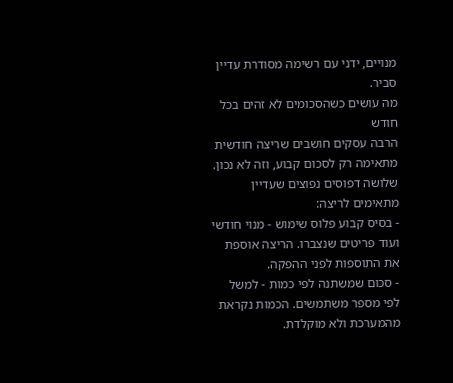מנויים, ידני עם רשימה מסודרת עדיין סביר.
מה עושים כשהסכומים לא זהים בכל חודש
הרבה עסקים חושבים שריצה חודשית מתאימה רק לסכום קבוע, וזה לא נכון. שלושה דפוסים נפוצים שעדיין מתאימים לריצה:
- בסיס קבוע פלוס שימוש - מנוי חודשי ועוד פריטים שנצברו. הריצה אוספת את התוספות לפני ההפקה.
- סכום שמשתנה לפי כמות - למשל לפי מספר משתמשים. הכמות נקראת מהמערכת ולא מוקלדת.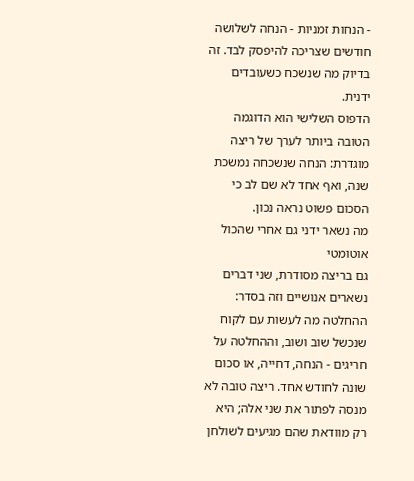- הנחות זמניות - הנחה לשלושה חודשים שצריכה להיפסק לבד. זה בדיוק מה שנשכח כשעובדים ידנית.
הדפוס השלישי הוא הדוגמה הטובה ביותר לערך של ריצה מוגדרת: הנחה שנשכחה נמשכת שנה, ואף אחד לא שם לב כי הסכום פשוט נראה נכון.
מה נשאר ידני גם אחרי שהכול אוטומטי
גם בריצה מסודרת, שני דברים נשארים אנושיים וזה בסדר: ההחלטה מה לעשות עם לקוח שנכשל שוב ושוב, וההחלטה על חריגים - הנחה, דחייה, או סכום שונה לחודש אחד. ריצה טובה לא מנסה לפתור את שני אלה; היא רק מוודאת שהם מגיעים לשולחן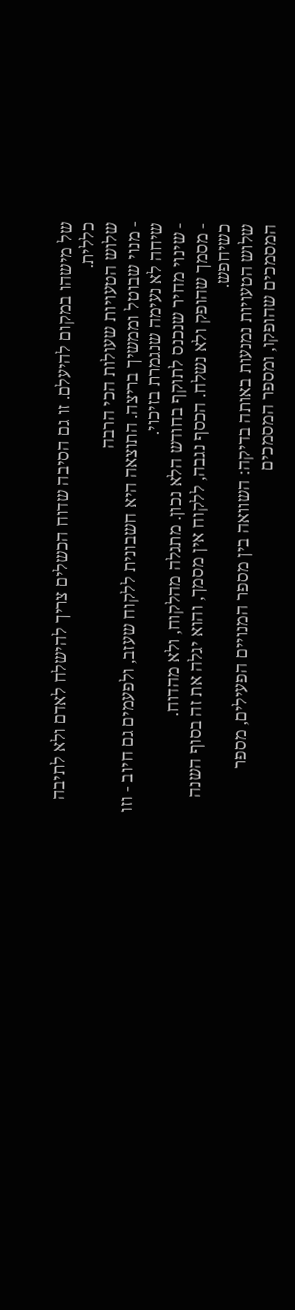של מישהו במקום להיעלם. זו גם הסיבה שדוח הכשלים צריך להישלח לאדם ולא לתיבה כללית.
שלוש הטעויות שעולות הכי הרבה
- מנוי שבוטל וממשיך בריצה. התוצאה היא חשבונית ללקוח שעזב, ולפעמים גם חיוב - וזו שיחה לא נעימה שנגמרת בזיכוי.
- שינוי מחיר שנכנס לתוקף בחודש הלא נכון. מתגלה מהלקוח, ולא מהדוח.
- מסמך שהופק ולא נשלח. הכסף נגבה, ללקוח אין מסמך, והוא יגלה את זה בסוף השנה כשיחפש.
שלוש הטעויות נמנעות באותה בדיקה: השוואה בין מספר המנויים הפעילים, מספר המסמכים שהופקו, ומספר המסמכים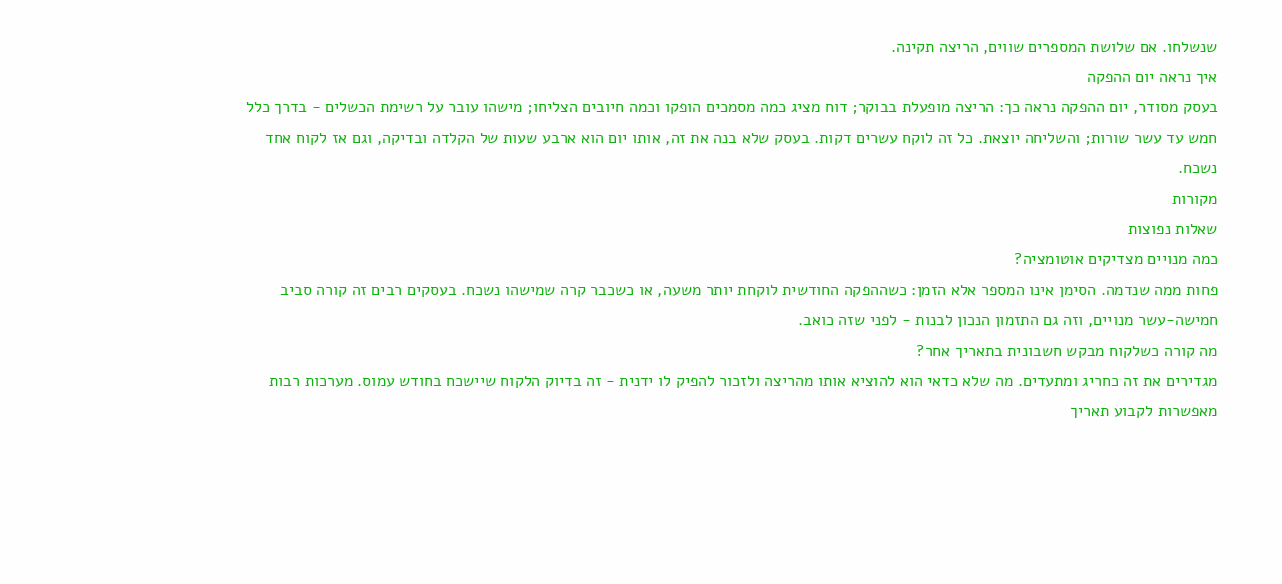שנשלחו. אם שלושת המספרים שווים, הריצה תקינה.
איך נראה יום ההפקה
בעסק מסודר, יום ההפקה נראה כך: הריצה מופעלת בבוקר; דוח מציג כמה מסמכים הופקו וכמה חיובים הצליחו; מישהו עובר על רשימת הכשלים - בדרך כלל חמש עד עשר שורות; והשליחה יוצאת. כל זה לוקח עשרים דקות. בעסק שלא בנה את זה, אותו יום הוא ארבע שעות של הקלדה ובדיקה, וגם אז לקוח אחד נשכח.
מקורות
שאלות נפוצות
כמה מנויים מצדיקים אוטומציה?
פחות ממה שנדמה. הסימן אינו המספר אלא הזמן: כשההפקה החודשית לוקחת יותר משעה, או כשכבר קרה שמישהו נשכח. בעסקים רבים זה קורה סביב חמישה-עשר מנויים, וזה גם התזמון הנכון לבנות - לפני שזה כואב.
מה קורה כשלקוח מבקש חשבונית בתאריך אחר?
מגדירים את זה כחריג ומתעדים. מה שלא כדאי הוא להוציא אותו מהריצה ולזכור להפיק לו ידנית - זה בדיוק הלקוח שיישכח בחודש עמוס. מערכות רבות מאפשרות לקבוע תאריך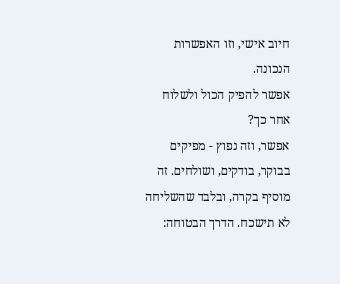חיוב אישי, וזו האפשרות הנכונה.
אפשר להפיק הכול ולשלוח אחר כך?
אפשר, וזה נפוץ - מפיקים בבוקר, בודקים, ושולחים. זה מוסיף בקרה, ובלבד שהשליחה לא תישכח. הדרך הבטוחה: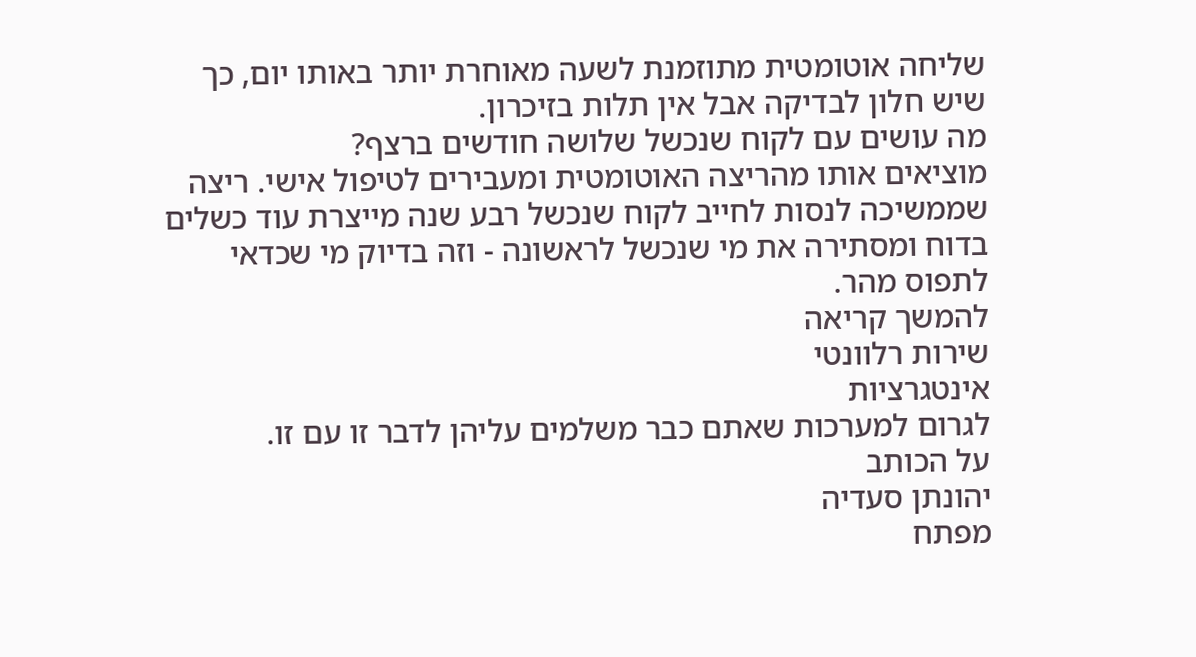שליחה אוטומטית מתוזמנת לשעה מאוחרת יותר באותו יום, כך שיש חלון לבדיקה אבל אין תלות בזיכרון.
מה עושים עם לקוח שנכשל שלושה חודשים ברצף?
מוציאים אותו מהריצה האוטומטית ומעבירים לטיפול אישי. ריצה שממשיכה לנסות לחייב לקוח שנכשל רבע שנה מייצרת עוד כשלים בדוח ומסתירה את מי שנכשל לראשונה - וזה בדיוק מי שכדאי לתפוס מהר.
להמשך קריאה
שירות רלוונטי
אינטגרציות
לגרום למערכות שאתם כבר משלמים עליהן לדבר זו עם זו.
על הכותב
יהונתן סעדיה
מפתח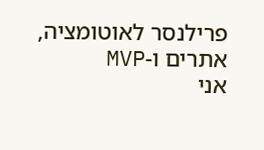פרילנסר לאוטומציה, אתרים ו-MVP
אני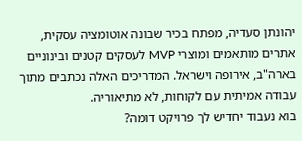יהונתן סעדיה, מפתח בכיר שבונה אוטומציה עסקית, אתרים מותאמים ומוצרי MVP לעסקים קטנים ובינוניים בארה"ב, אירופה וישראל. המדריכים האלה נכתבים מתוך עבודה אמיתית עם לקוחות, לא מתיאוריה.
בוא נעבוד יחדיש לך פרויקט דומה?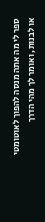ספר לי מה אתה מנסה להפוך לאוטומטי או לבנות, ואומר לך מהי הדרך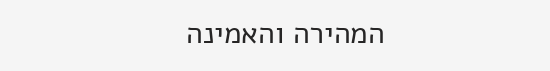המהירה והאמינה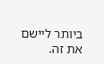ביותר ליישם את זה.